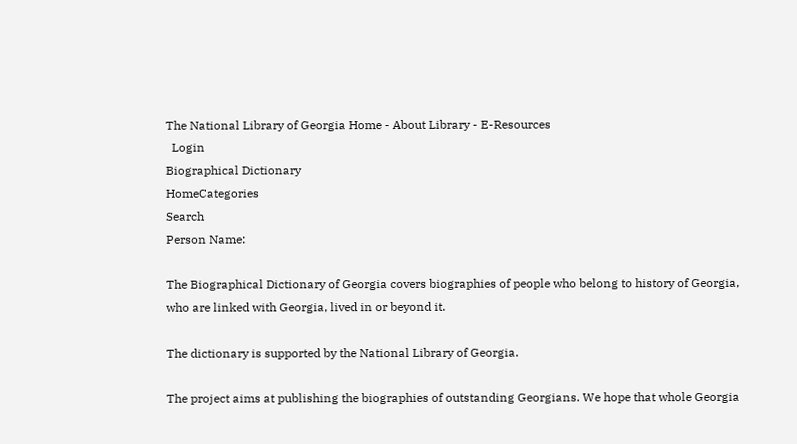The National Library of Georgia Home - About Library - E-Resources
  Login
Biographical Dictionary
HomeCategories
Search
Person Name:

The Biographical Dictionary of Georgia covers biographies of people who belong to history of Georgia, who are linked with Georgia, lived in or beyond it.

The dictionary is supported by the National Library of Georgia.

The project aims at publishing the biographies of outstanding Georgians. We hope that whole Georgia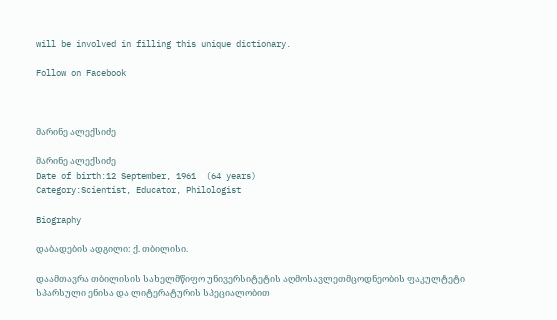will be involved in filling this unique dictionary.

Follow on Facebook



მარინე ალექსიძე

მარინე ალექსიძე
Date of birth:12 September, 1961  (64 years)
Category:Scientist, Educator, Philologist

Biography

დაბადების ადგილი: ქ. თბილისი.

დაამთავრა თბილისის სახელმწიფო უნივერსიტეტის აღმოსავლეთმცოდნეობის ფაკულტეტი სპარსული ენისა და ლიტერატურის სპეციალობით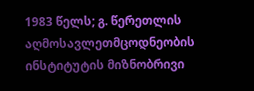1983 წელს; გ. წერეთლის აღმოსავლეთმცოდნეობის ინსტიტუტის მიზნობრივი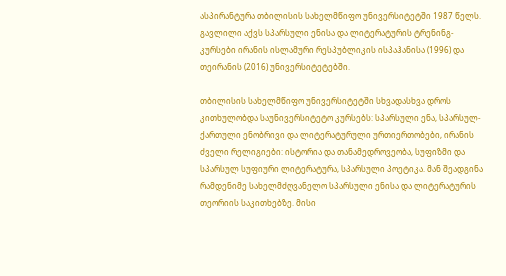ასპირანტურა თბილისის სახელმწიფო უნივერსიტეტში 1987 წელს. გავლილი აქვს სპარსული ენისა და ლიტერატურის ტრენინგ-კურსები ირანის ისლამური რესპუბლიკის ისპაჰანისა (1996) და თეირანის (2016) უნივერსიტეტებში.

თბილისის სახელმწიფო უნივერსიტეტში სხვადასხვა დროს კითხულობდა საუნივერსიტეტო კურსებს: სპარსული ენა, სპარსულ-ქართული ენობრივი და ლიტერატურული ურთიერთობები, ირანის ძველი რელიგიები: ისტორია და თანამედროვეობა, სუფიზმი და სპარსულ სუფიური ლიტერატურა, სპარსული პოეტიკა. მან შეადგინა რამდენიმე სახელმძღვანელო სპარსული ენისა და ლიტერატურის თეორიის საკითხებზე. მისი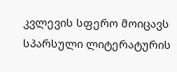კვლევის სფერო მოიცავს სპარსული ლიტერატურის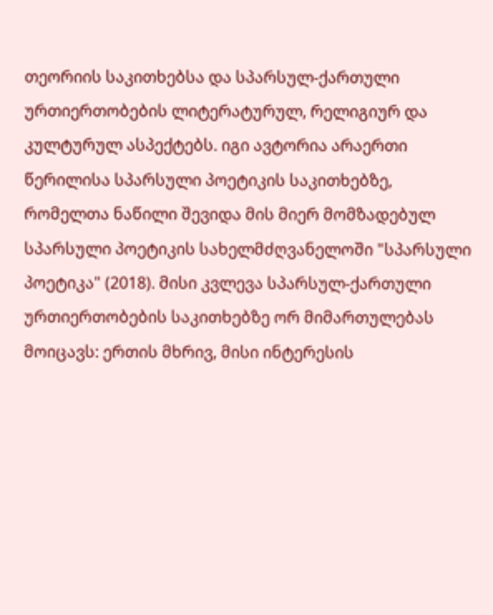თეორიის საკითხებსა და სპარსულ-ქართული ურთიერთობების ლიტერატურულ, რელიგიურ და კულტურულ ასპექტებს. იგი ავტორია არაერთი წერილისა სპარსული პოეტიკის საკითხებზე, რომელთა ნაწილი შევიდა მის მიერ მომზადებულ სპარსული პოეტიკის სახელმძღვანელოში "სპარსული პოეტიკა" (2018). მისი კვლევა სპარსულ-ქართული ურთიერთობების საკითხებზე ორ მიმართულებას მოიცავს: ერთის მხრივ, მისი ინტერესის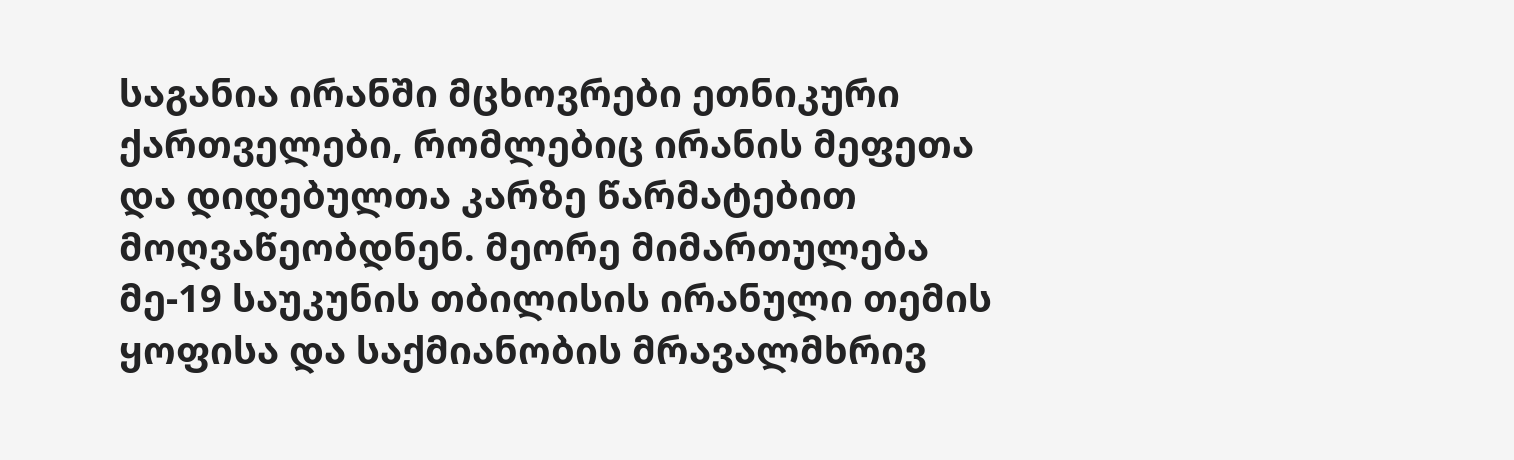საგანია ირანში მცხოვრები ეთნიკური ქართველები, რომლებიც ირანის მეფეთა და დიდებულთა კარზე წარმატებით მოღვაწეობდნენ. მეორე მიმართულება მე-19 საუკუნის თბილისის ირანული თემის ყოფისა და საქმიანობის მრავალმხრივ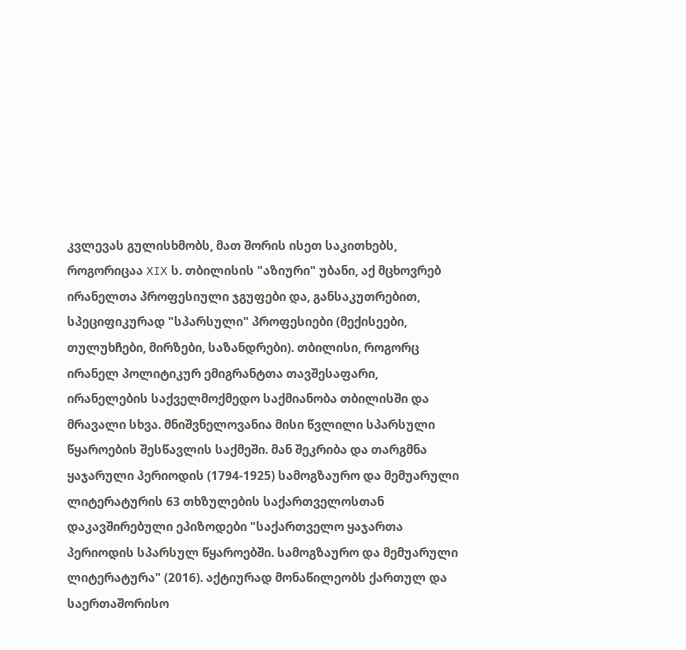კვლევას გულისხმობს, მათ შორის ისეთ საკითხებს, როგორიცაა XIX ს. თბილისის "აზიური" უბანი, აქ მცხოვრებ ირანელთა პროფესიული ჯგუფები და, განსაკუთრებით, სპეციფიკურად "სპარსული" პროფესიები (მექისეები, თულუხჩები, მირზები, საზანდრები). თბილისი, როგორც ირანელ პოლიტიკურ ემიგრანტთა თავშესაფარი, ირანელების საქველმოქმედო საქმიანობა თბილისში და მრავალი სხვა. მნიშვნელოვანია მისი წვლილი სპარსული წყაროების შესწავლის საქმეში. მან შეკრიბა და თარგმნა ყაჯარული პერიოდის (1794-1925) სამოგზაურო და მემუარული ლიტერატურის 63 თხზულების საქართველოსთან დაკავშირებული ეპიზოდები "საქართველო ყაჯართა პერიოდის სპარსულ წყაროებში. სამოგზაურო და მემუარული ლიტერატურა" (2016). აქტიურად მონაწილეობს ქართულ და საერთაშორისო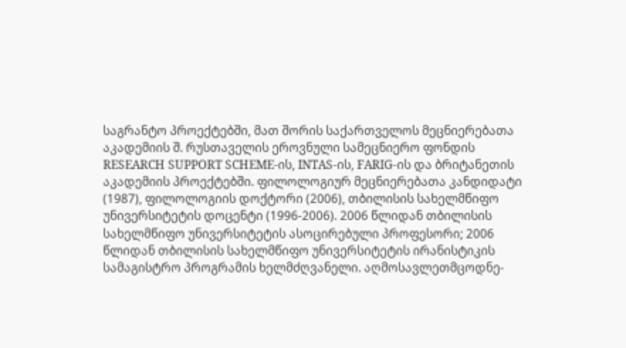საგრანტო პროექტებში, მათ შორის საქართველოს მეცნიერებათა აკადემიის შ. რუსთაველის ეროვნული სამეცნიერო ფონდის RESEARCH SUPPORT SCHEME-ის, INTAS-ის, FARIG-ის და ბრიტანეთის აკადემიის პროექტებში. ფილოლოგიურ მეცნიერებათა კანდიდატი (1987), ფილოლოგიის დოქტორი (2006), თბილისის სახელმწიფო უნივერსიტეტის დოცენტი (1996-2006). 2006 წლიდან თბილისის სახელმწიფო უნივერსიტეტის ასოცირებული პროფესორი; 2006 წლიდან თბილისის სახელმწიფო უნივერსიტეტის ირანისტიკის სამაგისტრო პროგრამის ხელმძღვანელი. აღმოსავლეთმცოდნე-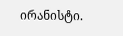ირანისტი.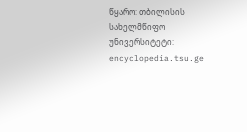წყარო: თბილისის სახელმწიფო უნივერსიტეტი: encyclopedia.tsu.ge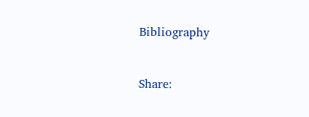Bibliography


Share: